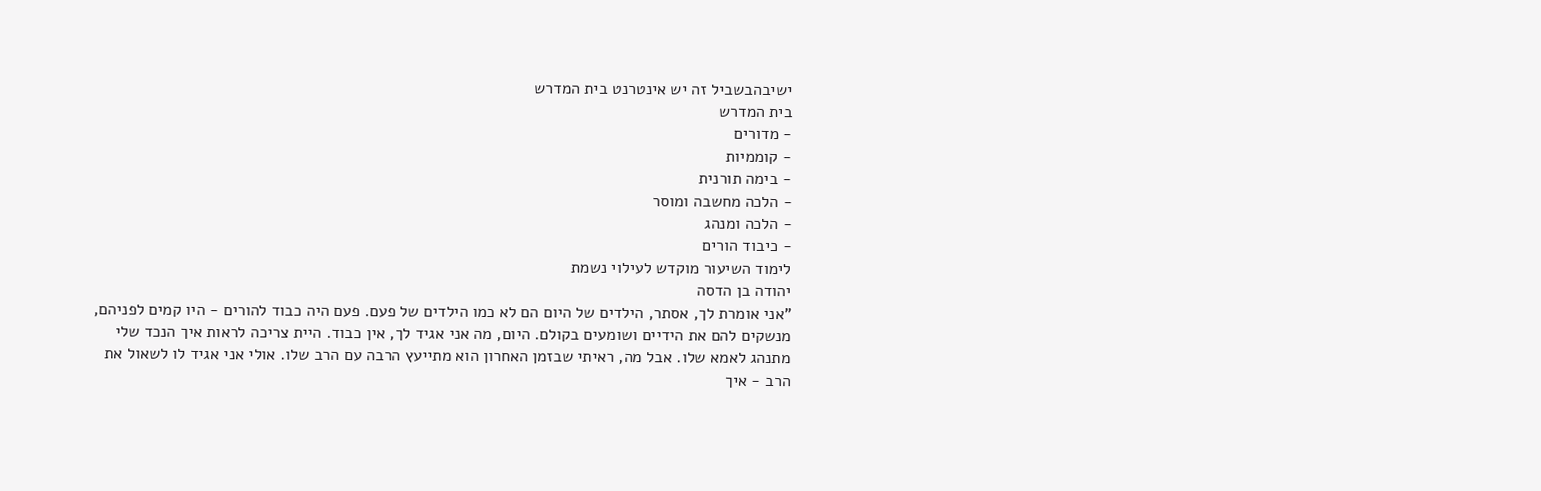ישיבהבשביל זה יש אינטרנט בית המדרש
בית המדרש
- מדורים
- קוממיות
- בימה תורנית
- הלכה מחשבה ומוסר
- הלכה ומנהג
- כיבוד הורים
לימוד השיעור מוקדש לעילוי נשמת
יהודה בן הדסה
"אני אומרת לך, אסתר, הילדים של היום הם לא כמו הילדים של פעם. פעם היה כבוד להורים - היו קמים לפניהם, מנשקים להם את הידיים ושומעים בקולם. היום, מה אני אגיד לך, אין כבוד. היית צריכה לראות איך הנכד שלי מתנהג לאמא שלו. אבל מה, ראיתי שבזמן האחרון הוא מתייעץ הרבה עם הרב שלו. אולי אני אגיד לו לשאול את הרב - איך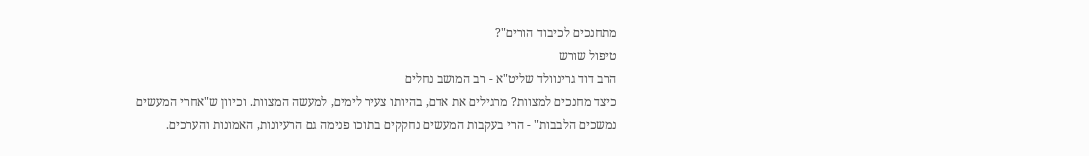מתחנכים לכיבוד הורים"?
טיפול שורש
הרב דוד גרינוולד שליט"א - רב המושב נחלים
כיצד מחנכים למצוות? מרגילים את אדם, בהיותו צעיר לימים, למעשה המצוות. וכיוון ש"אחרי המעשים נמשכים הלבבות" - הרי בעקבות המעשים נחקקים בתוכו פנימה גם הרעיונות, האמונות והערכים.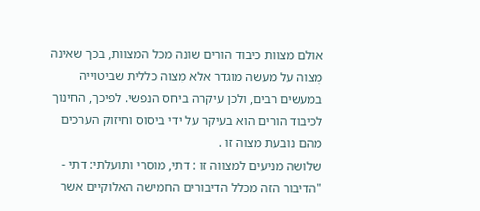אולם מצוות כיבוד הורים שונה מכל המצוות, בכך שאינה מְצוה על מעשה מוגדר אלא מִצוה כללית שביטוייה במעשים רבים, ולכן עיקרה ביחס הנפשי. לפיכך, החינוך לכיבוד הורים הוא בעיקר על ידי ביסוס וחיזוק הערכים מהם נובעת מצוה זו .
שלושה מניעים למצווה זו : דתי, מוסרי ותועלתי: דתי - "הדיבור הזה מכלל הדיבורים החמישה האלוקיים אשר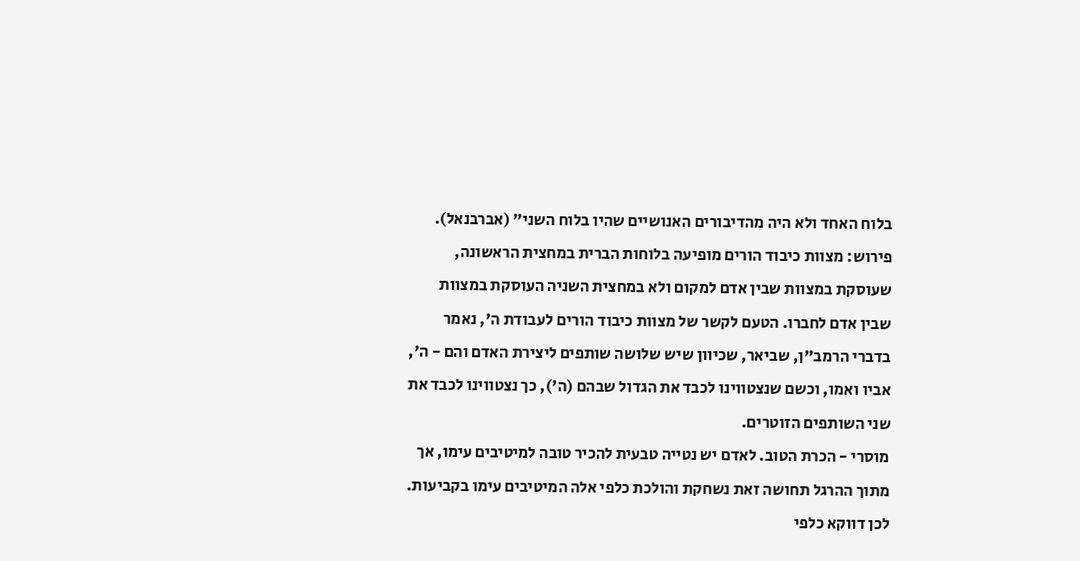בלוח האחד ולא היה מהדיבורים האנושיים שהיו בלוח השני" (אברבנאל). פירוש: מצוות כיבוד הורים מופיעה בלוחות הברית במחצית הראשונה, שעוסקת במצוות שבין אדם למקום ולא במחצית השניה העוסקת במצוות שבין אדם לחברו. הטעם לקשר של מצוות כיבוד הורים לעבודת ה', נאמר בדברי הרמב"ן, שביאר, שכיוון שיש שלושה שותפים ליצירת האדם והם - ה', אביו ואמו, וכשם שנצטווינו לכבד את הגדול שבהם (ה'), כך נצטווינו לכבד את שני השותפים הזוטרים.
מוסרי - הכרת הטוב. לאדם יש נטייה טבעית להכיר טובה למיטיבים עימו, אך מתוך ההרגל תחושה זאת נשחקת והולכת כלפי אלה המיטיבים עימו בקביעות. לכן דווקא כלפי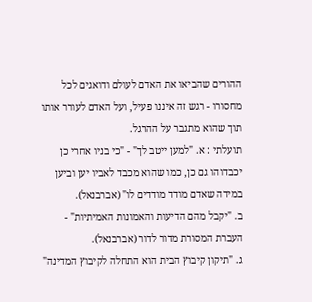ההורים שהביאו את האדם לעולם ודואגים לכל מחסורו - רגש זה איננו פעיל, ועל האדם לעורר אותו תוך שהוא מתגבר על ההרגל.
תועלתי : א. "למען ייטב לך" - "כי בניו אחרי כן יכבדוהו גם כן, כמו שהוא מכבד לאביו יען וביען במידה שאדם מודד מודדים לו" (אברבנאל).
ב. "יקבל מהם הדיעות והאמונות האמיתיות" - העברת המסורת מדור לדור (אברבנאל).
ג. "תיקון קיבוץ הבית הוא התחלה לקיבוץ המדינה"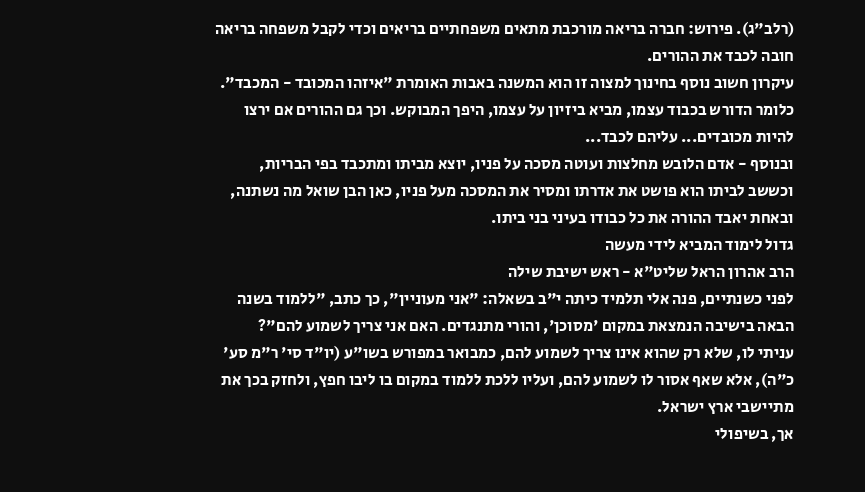(רלב"ג). פירוש: חברה בריאה מורכבת מתאים משפחתיים בריאים וכדי לקבל משפחה בריאה חובה לכבד את ההורים.
עיקרון חשוב נוסף בחינוך למצוה זו הוא המשנה באבות האומרת "איזהו המכובד - המכבד". כלומר הדורש בכבוד עצמו, מביא ביזיון על עצמו, היפך המבוקש. וכך גם ההורים אם ירצו להיות מכובדים... עליהם לכבד...
ובנוסף - אדם הלובש מחלצות ועוטה מסכה על פניו, יוצא מביתו ומתכבד בפי הבריות, וכששב לביתו הוא פושט את אדרתו ומסיר את המסכה מעל פניו, כאן הבן שואל מה נשתנה, ובאחת יאבד ההורה את כל כבודו בעיני בני ביתו.
גדול לימוד המביא לידי מעשה
הרב אהרון הראל שליט"א - ראש ישיבת שילה
לפני כשנתיים, פנה אלי תלמיד כיתה י"ב בשאלה: "אני מעוניין", כך כתב, "ללמוד בשנה הבאה בישיבה הנמצאת במקום 'מסוכן', והורי מתנגדים. האם אני צריך לשמוע להם"?
עניתי לו, שלא רק שהוא אינו צריך לשמוע להם, כמבואר במפורש בשו"ע (יו"ד סי' ר"מ סע' כ"ה), אלא שאף אסור לו לשמוע להם, ועליו ללכת ללמוד במקום בו ליבו חפץ, ולחזק בכך את מתיישבי ארץ ישראל.
אך, בשיפולי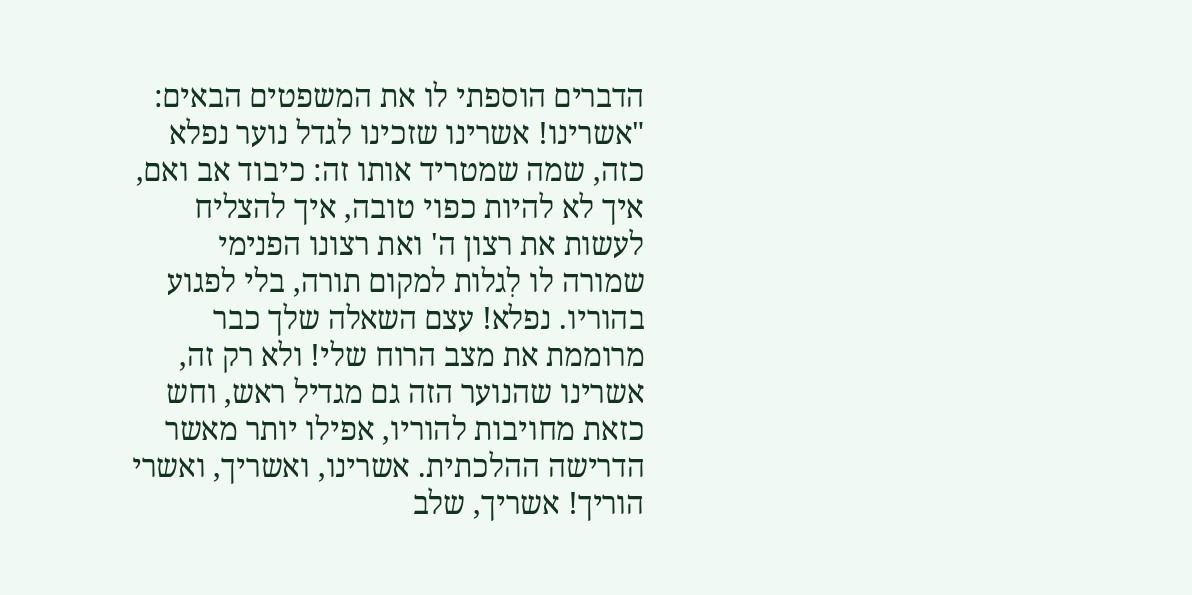הדברים הוספתי לו את המשפטים הבאים:
"אשרינו! אשרינו שזכינו לגדל נוער נפלא כזה, שמה שמטריד אותו זה: כיבוד אב ואם, איך לא להיות כפוי טובה, איך להצליח לעשות את רצון ה' ואת רצונו הפנימי שמורה לו לִגלות למקום תורה, בלי לפגוע בהוריו. נפלא! עצם השאלה שלך כבר מרוממת את מצב הרוח שלי! ולא רק זה, אשרינו שהנוער הזה גם מגדיל ראש, וחש כזאת מחויבות להוריו, אפילו יותר מאשר הדרישה ההלכתית. אשרינו, ואשריך, ואשרי הוריך! אשריך, שלב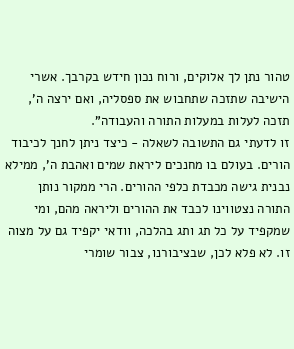טהור נתן לך אלוקים, ורוח נכון חידש בקרבך. אשרי הישיבה שתזכה שתחבוש את ספסליה, ואם ירצה ה', תזכה לעלות במעלות התורה והעבודה".
זו לדעתי גם התשובה לשאלה - כיצד ניתן לחנך לכיבוד הורים. בעולם בו מחנכים ליראת שמים ואהבת ה', ממילא נבנית גישה מכבדת כלפי ההורים. הרי ממקור נותן התורה נצטווינו לכבד את ההורים וליראה מהם, ומי שמקפיד על כל תג ותג בהלכה, וודאי יקפיד גם על מצוה זו. לא פלא לכן, שבציבורנו, צבור שומרי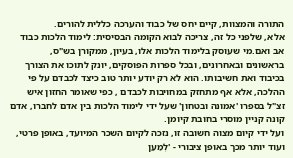התורה והמצוות, קיים יחס של כבוד והערכה כללית להורים.
אלא, שלפני כל זה, צריכה לבוא הקומה הבסיסית: לימוד הלכות כבוד אב ואם.מי שעוסק בלימוד הלכות אלו, בעיון, ממקורן בש"ס, בראשונים ובאחרונים, ובכל ספרות הפוסקים, יונק לתוכו את הצורך בכיבוד ואת חשיבותו. הוא לא רק יודע יותר טוב כיצד לכבדם על פי ההלכה, אלא אף מתחזק במחויבות לכבדם , כפי שאומר החזון איש זצ"ל בספרו 'אמונה ובטחון' שעל ידי לימוד הלכות בין אדם לחברו, אדם קונה קניין מוסרי בחובת קיומן.
ועל ידי קיום מצוה חשובה זו, נזכה לקיום השכר המיועד, באופן פרטי, ועוד יותר מכך באופן ציבורי - 'לְמַעַן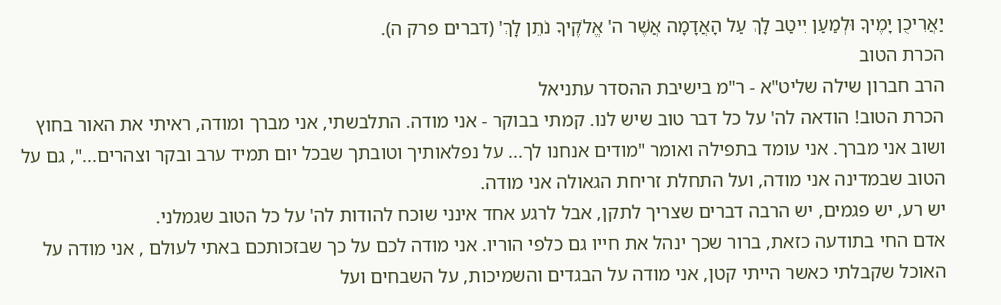יַאֲרִיכֻן יָמֶיךָ וּלְמַעַן יִיטַב לָךְ עַל הָאֲדָמָה אֲשֶׁר ה' אֱלֹקֶיךָ נֹתֵן לָךְ' (דברים פרק ה).
הכרת הטוב
הרב חברון שילה שליט"א - ר"מ בישיבת ההסדר עתניאל
הכרת הטוב! הודאה לה' על כל דבר טוב שיש לנו. קמתי בבוקר - אני מודה. התלבשתי, אני מברך ומודה, ראיתי את האור בחוץ ושוב אני מברך. אני עומד בתפילה ואומר "מודים אנחנו לך... על נפלאותיך וטובתך שבכל יום תמיד ערב ובקר וצהרים...", גם על הטוב שבמדינה אני מודה, ועל התחלת זריחת הגאולה אני מודה.
יש רע, יש פגמים, יש הרבה דברים שצריך לתקן, אבל לרגע אחד אינני שוכח להודות לה' על כל הטוב שגמלני.
אדם החי בתודעה כזאת, ברור שכך ינהל את חייו גם כלפי הוריו. אני מודה לכם על כך שבזכותכם באתי לעולם , אני מודה על האוכל שקבלתי כאשר הייתי קטן, אני מודה על הבגדים והשמיכות, על השבחים ועל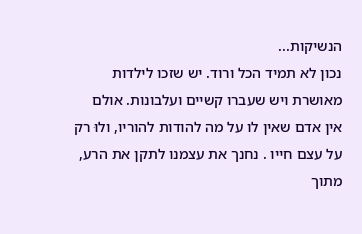הנשיקות...
נכון לא תמיד הכל ורוד. יש שזכו לילדות מאושרת ויש שעברו קשיים ועלבונות. אולם אין אדם שאין לו על מה להודות להוריו, ולוּ רק על עצם חייו . נחנך את עצמנו לתקן את הרע, מתוך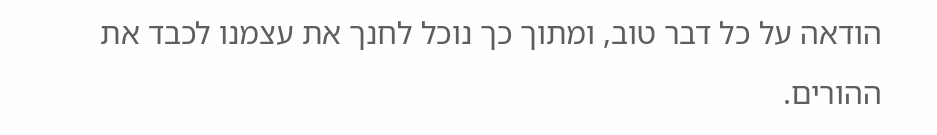הודאה על כל דבר טוב, ומתוך כך נוכל לחנך את עצמנו לכבד את ההורים.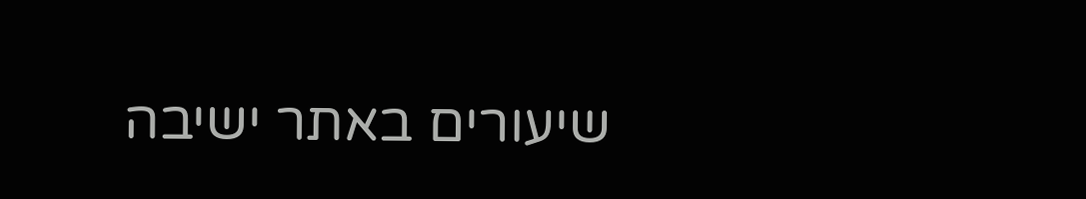שיעורים באתר ישיבה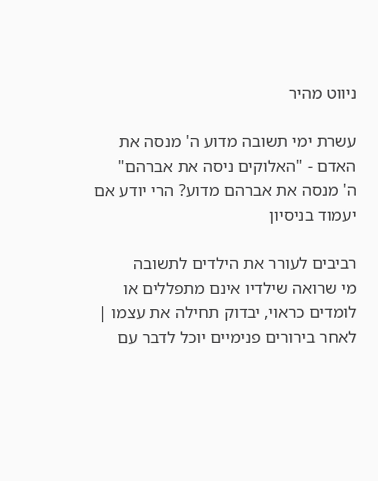ניווט מהיר

עשרת ימי תשובה מדוע ה' מנסה את האדם - "האלוקים ניסה את אברהם"
ה' מנסה את אברהם מדוע? הרי יודע אם יעמוד בניסיון

רביבים לעורר את הילדים לתשובה
מי שרואה שילדיו אינם מתפללים או לומדים כראוי, יבדוק תחילה את עצמו | לאחר בירורים פנימיים יוכל לדבר עם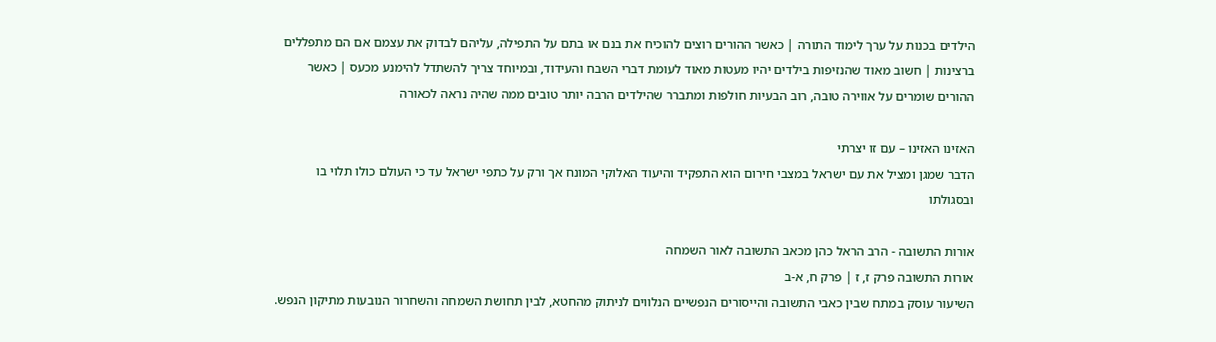הילדים בכנות על ערך לימוד התורה | כאשר ההורים רוצים להוכיח את בנם או בתם על התפילה, עליהם לבדוק את עצמם אם הם מתפללים ברצינות | חשוב מאוד שהנזיפות בילדים יהיו מעטות מאוד לעומת דברי השבח והעידוד, ובמיוחד צריך להשתדל להימנע מכעס | כאשר ההורים שומרים על אווירה טובה, רוב הבעיות חולפות ומתברר שהילדים הרבה יותר טובים ממה שהיה נראה לכאורה

האזינו האזינו – עם זו יצרתי
הדבר שמגן ומציל את עם ישראל במצבי חירום הוא התפקיד והיעוד האלוקי המונח אך ורק על כתפי ישראל עד כי העולם כולו תלוי בו ובסגולתו

אורות התשובה - הרב הראל כהן מכאב התשובה לאור השמחה
אורות התשובה פרק ז, ז | פרק ח, א-ב
השיעור עוסק במתח שבין כאבי התשובה והייסורים הנפשיים הנלווים לניתוק מהחטא, לבין תחושת השמחה והשחרור הנובעות מתיקון הנפש.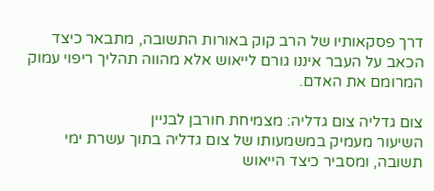דרך פסקאותיו של הרב קוק באורות התשובה, מתבאר כיצד הכאב על העבר איננו גורם לייאוש אלא מהווה תהליך ריפוי עמוק המרומם את האדם.

צום גדליה צום גדליה: מצמיחת חורבן לבניין
השיעור מעמיק במשמעותו של צום גדליה בתוך עשרת ימי תשובה, ומסביר כיצד הייאוש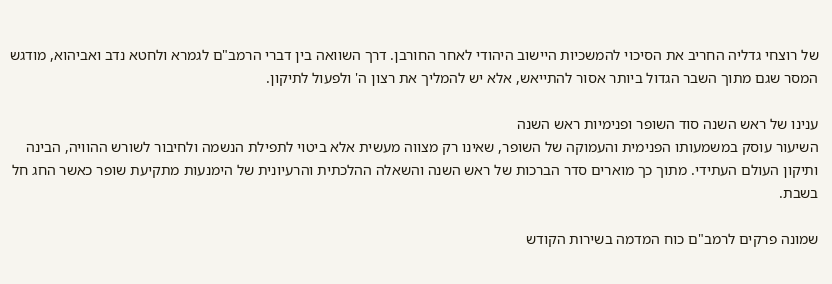של רוצחי גדליה החריב את הסיכוי להמשכיות היישוב היהודי לאחר החורבן. דרך השוואה בין דברי הרמב"ם לגמרא ולחטא נדב ואביהוא, מודגש המסר שגם מתוך השבר הגדול ביותר אסור להתייאש, אלא יש להמליך את רצון ה' ולפעול לתיקון.

ענינו של ראש השנה סוד השופר ופנימיות ראש השנה
השיעור עוסק במשמעותו הפנימית והעמוקה של השופר, שאינו רק מצווה מעשית אלא ביטוי לתפילת הנשמה ולחיבור לשורש ההוויה, הבינה ותיקון העולם העתידי. מתוך כך מוארים סדר הברכות של ראש השנה והשאלה ההלכתית והרעיונית של הימנעות מתקיעת שופר כאשר החג חל בשבת.

שמונה פרקים לרמב"ם כוח המדמה בשירות הקודש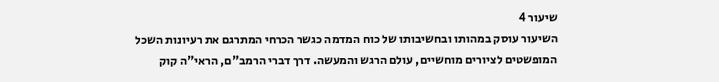שיעור 4
השיעור עוסק במהותו ובחשיבותו של כוח המדמה כגשר הכרחי המתרגם את רעיונות השכל המופשטים לציורים מוחשיים, עולם הרגש והמעשה. דרך דברי הרמב"ם, הראי"ה קוק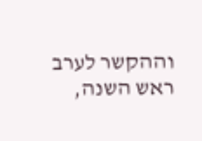וההקשר לערב ראש השנה,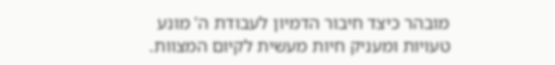מובהר כיצד חיבור הדמיון לעבודת ה' מונע טעויות ומעניק חיות מעשית לקיום המצוות.